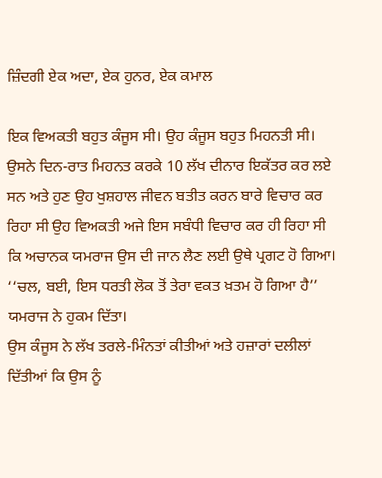ਜ਼ਿੰਦਗੀ ਏਕ ਅਦਾ, ਏਕ ਹੁਨਰ, ਏਕ ਕਮਾਲ

ਇਕ ਵਿਅਕਤੀ ਬਹੁਤ ਕੰਜੂਸ ਸੀ। ਉਹ ਕੰਜੂਸ ਬਹੁਤ ਮਿਹਨਤੀ ਸੀ। ਉਸਨੇ ਦਿਨ-ਰਾਤ ਮਿਹਨਤ ਕਰਕੇ 10 ਲੱਖ ਦੀਨਾਰ ਇਕੱਤਰ ਕਰ ਲਏ ਸਨ ਅਤੇ ਹੁਣ ਉਹ ਖੁਸ਼ਹਾਲ ਜੀਵਨ ਬਤੀਤ ਕਰਨ ਬਾਰੇ ਵਿਚਾਰ ਕਰ ਰਿਹਾ ਸੀ ਉਹ ਵਿਅਕਤੀ ਅਜੇ ਇਸ ਸਬੰਧੀ ਵਿਚਾਰ ਕਰ ਹੀ ਰਿਹਾ ਸੀ ਕਿ ਅਚਾਨਕ ਯਮਰਾਜ ਉਸ ਦੀ ਜਾਨ ਲੈਣ ਲਈ ਉਥੇ ਪ੍ਰਗਟ ਹੋ ਗਿਆ।
‘‘ਚਲ, ਬਈ, ਇਸ ਧਰਤੀ ਲੋਕ ਤੋਂ ਤੇਰਾ ਵਕਤ ਖ਼ਤਮ ਹੋ ਗਿਆ ਹੈ’’ ਯਮਰਾਜ ਨੇ ਹੁਕਮ ਦਿੱਤਾ।
ਉਸ ਕੰਜੂਸ ਨੇ ਲੱਖ ਤਰਲੇ-ਮਿੰਨਤਾਂ ਕੀਤੀਆਂ ਅਤੇ ਹਜ਼ਾਰਾਂ ਦਲੀਲਾਂ ਦਿੱਤੀਆਂ ਕਿ ਉਸ ਨੂੰ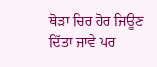ਥੋੜਾ ਚਿਰ ਹੋਰ ਜਿਊਣ ਦਿੱਤਾ ਜਾਵੇ ਪਰ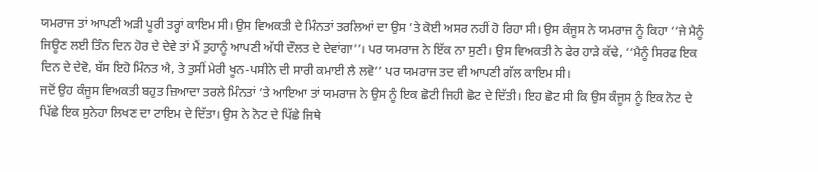ਯਮਰਾਜ ਤਾਂ ਆਪਣੀ ਅੜੀ ਪੂਰੀ ਤਰ੍ਹਾਂ ਕਾਇਮ ਸੀ। ਉਸ ਵਿਅਕਤੀ ਦੇ ਮਿੰਨਤਾਂ ਤਰਲਿਆਂ ਦਾ ਉਸ ’ਤੇ ਕੋਈ ਅਸਰ ਨਹੀਂ ਹੋ ਰਿਹਾ ਸੀ। ਉਸ ਕੰਜੂਸ ਨੇ ਯਮਰਾਜ ਨੂੰ ਕਿਹਾ ‘‘ਜੇ ਮੈਨੂੰ ਜਿਊਣ ਲਈ ਤਿੰਨ ਦਿਨ ਹੋਰ ਦੇ ਦੇਵੇ ਤਾਂ ਮੈਂ ਤੁਹਾਨੂੰ ਆਪਣੀ ਅੱਧੀ ਦੌਲਤ ਦੇ ਦੇਵਾਂਗਾ’’। ਪਰ ਯਮਰਾਜ ਨੇ ਇੱਕ ਨਾ ਸੁਣੀ। ਉਸ ਵਿਅਕਤੀ ਨੇ ਫੇਰ ਹਾੜੇ ਕੱਢੇ, ‘‘ਮੈਨੂੰ ਸਿਰਫ ਇਕ ਦਿਨ ਦੇ ਦੇਵੋ, ਬੱਸ ਇਹੋ ਮਿੰਨਤ ਐ, ਤੇ ਤੁਸੀਂ ਮੇਰੀ ਖੂਨ-ਪਸੀਨੇ ਦੀ ਸਾਰੀ ਕਮਾਈ ਲੈ ਲਵੋ’’ ਪਰ ਯਮਰਾਜ ਤਦ ਵੀ ਆਪਣੀ ਗੱਲ ਕਾਇਮ ਸੀ।
ਜਦੋਂ ਉਹ ਕੰਜੂਸ ਵਿਅਕਤੀ ਬਹੁਤ ਜ਼ਿਆਦਾ ਤਰਲੇ ਮਿੰਨਤਾਂ ’ਤੇ ਆਇਆ ਤਾਂ ਯਮਰਾਜ ਨੇ ਉਸ ਨੂੰ ਇਕ ਛੋਟੀ ਜਿਹੀ ਛੋਟ ਦੇ ਦਿੱਤੀ। ਇਹ ਛੋਟ ਸੀ ਕਿ ਉਸ ਕੰਜੂਸ ਨੂੰ ਇਕ ਨੋਟ ਦੇ ਪਿੱਛੇ ਇਕ ਸੁਨੇਹਾ ਲਿਖਣ ਦਾ ਟਾਇਮ ਦੇ ਦਿੱਤਾ। ਉਸ ਨੇ ਨੋਟ ਦੇ ਪਿੱਛੇ ਜਿਥੇ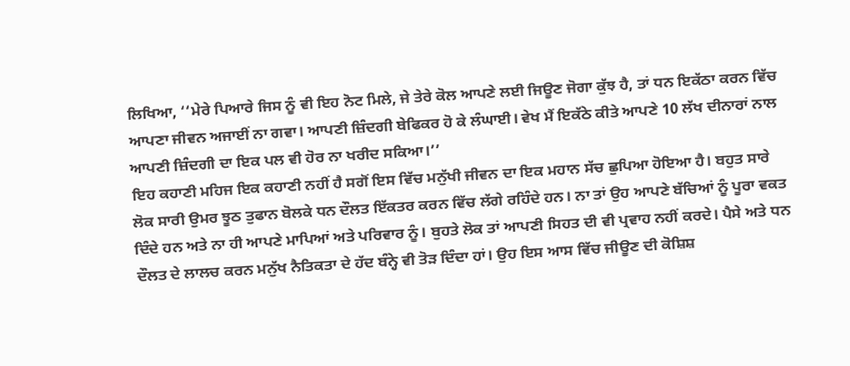ਲਿਖਿਆ, ‘‘ਮੇਰੇ ਪਿਆਰੇ ਜਿਸ ਨੂੰ ਵੀ ਇਹ ਨੋਟ ਮਿਲੇ, ਜੇ ਤੇਰੇ ਕੋਲ ਆਪਣੇ ਲਈ ਜਿਊਣ ਜੋਗਾ ਕੁੱਝ ਹੈ, ਤਾਂ ਧਨ ਇਕੱਠਾ ਕਰਨ ਵਿੱਚ ਆਪਣਾ ਜੀਵਨ ਅਜਾਈਂ ਨਾ ਗਵਾ। ਆਪਣੀ ਜ਼ਿੰਦਗੀ ਬੇਫਿਕਰ ਹੋ ਕੇ ਲੰਘਾਈ। ਵੇਖ ਮੈਂ ਇਕੱਠੇ ਕੀਤੇ ਆਪਣੇ 10 ਲੱਖ ਦੀਨਾਰਾਂ ਨਾਲ ਆਪਣੀ ਜ਼ਿੰਦਗੀ ਦਾ ਇਕ ਪਲ ਵੀ ਹੋਰ ਨਾ ਖਰੀਦ ਸਕਿਆ।’’
ਇਹ ਕਹਾਣੀ ਮਹਿਜ ਇਕ ਕਹਾਣੀ ਨਹੀਂ ਹੈ ਸਗੋਂ ਇਸ ਵਿੱਚ ਮਨੁੱਖੀ ਜੀਵਨ ਦਾ ਇਕ ਮਹਾਨ ਸੱਚ ਛੁਪਿਆ ਹੋਇਆ ਹੈ। ਬਹੁਤ ਸਾਰੇ ਲੋਕ ਸਾਰੀ ਉਮਰ ਝੂਠ ਤੁਫਾਨ ਬੋਲਕੇ ਧਨ ਦੌਲਤ ਇੱਕਤਰ ਕਰਨ ਵਿੱਚ ਲੱਗੇ ਰਹਿੰਦੇ ਹਨ। ਨਾ ਤਾਂ ਉਹ ਆਪਣੇ ਬੱਚਿਆਂ ਨੂੰ ਪੂਰਾ ਵਕਤ ਦਿੰਦੇ ਹਨ ਅਤੇ ਨਾ ਹੀ ਆਪਣੇ ਮਾਪਿਆਂ ਅਤੇ ਪਰਿਵਾਰ ਨੂੰ। ਬੁਹਤੇ ਲੋਕ ਤਾਂ ਆਪਣੀ ਸਿਹਤ ਦੀ ਵੀ ਪ੍ਰਵਾਹ ਨਹੀਂ ਕਰਦੇ। ਪੈਸੇ ਅਤੇ ਧਨ ਦੌਲਤ ਦੇ ਲਾਲਚ ਕਰਨ ਮਨੁੱਖ ਨੈਤਿਕਤਾ ਦੇ ਹੱਦ ਬੰਨ੍ਹੇ ਵੀ ਤੋੜ ਦਿੰਦਾ ਹਾਂ। ਉਹ ਇਸ ਆਸ ਵਿੱਚ ਜੀਊਣ ਦੀ ਕੋਸ਼ਿਸ਼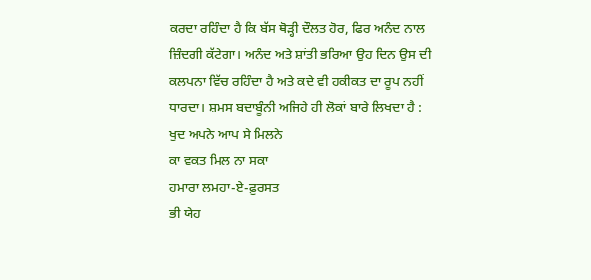ਕਰਦਾ ਰਹਿੰਦਾ ਹੈ ਕਿ ਬੱਸ ਥੋੜ੍ਹੀ ਦੌਲਤ ਹੋਰ, ਫਿਰ ਅਨੰਦ ਨਾਲ ਜ਼ਿੰਦਗੀ ਕੱਟੇਗਾ। ਅਨੰਦ ਅਤੇ ਸ਼ਾਂਤੀ ਭਰਿਆ ਉਹ ਦਿਨ ਉਸ ਦੀ ਕਲਪਨਾ ਵਿੱਚ ਰਹਿੰਦਾ ਹੈ ਅਤੇ ਕਦੇ ਵੀ ਹਕੀਕਤ ਦਾ ਰੂਪ ਨਹੀਂ ਧਾਰਦਾ। ਸ਼ਮਸ ਬਦਾਬੂੰਨੀ ਅਜਿਹੇ ਹੀ ਲੋਕਾਂ ਬਾਰੇ ਲਿਖਦਾ ਹੈ :
ਖੁਦ ਅਪਨੇ ਆਪ ਸੇ ਮਿਲਨੇ
ਕਾ ਵਕਤ ਮਿਲ ਨਾ ਸਕਾ
ਹਮਾਰਾ ਲਮਹਾ-ਏ-ਫ਼ੁਰਸਤ
ਭੀ ਯੇਹ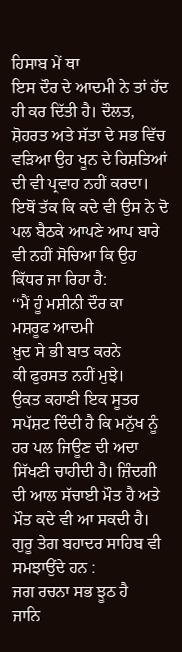ਹਿਸਾਬ ਮੇਂ ਥਾ
ਇਸ ਦੌਰ ਦੇ ਆਦਮੀ ਨੇ ਤਾਂ ਹੱਦ ਹੀ ਕਰ ਦਿੱਤੀ ਹੈ। ਦੌਲਤ, ਸ਼ੋਹਰਤ ਅਤੇ ਸੱਤਾ ਦੇ ਸਭ ਵਿੱਚ ਵੜਿਆ ਉਹ ਖੂਨ ਦੇ ਰਿਸ਼ਤਿਆਂ ਦੀ ਵੀ ਪ੍ਰਵਾਹ ਨਹੀਂ ਕਰਦਾ। ਇਥੋਂ ਤੱਕ ਕਿ ਕਦੇ ਵੀ ਉਸ ਨੇ ਦੋ ਪਲ ਬੈਠਕੇ ਆਪਣੇ ਆਪ ਬਾਰੇ ਵੀ ਨਹੀਂ ਸੋਚਿਆ ਕਿ ਉਹ ਕਿੱਧਰ ਜਾ ਰਿਹਾ ਹੈ:
‘‘ਮੈਂ ਹੂੰ ਮਸ਼ੀਨੀ ਦੌਰ ਕਾ
ਮਸ਼ਰੂਫ ਆਦਮੀ
ਖ਼ੁਦ ਸੇ ਭੀ ਬਾਤ ਕਰਨੇ
ਕੀ ਫੁਰਸਤ ਨਹੀਂ ਮੁਝੇ।
ਉਕਤ ਕਹਾਣੀ ਇਕ ਸੂਤਰ ਸਪੱਸ਼ਟ ਦਿੰਦੀ ਹੈ ਕਿ ਮਨੁੱਖ ਨੂੰ ਹਰ ਪਲ ਜਿਊਣ ਦੀ ਅਦਾ ਸਿੱਖਣੀ ਚਾਹੀਦੀ ਹੈ। ਜ਼ਿੰਦਗੀ ਦੀ ਆਲ ਸੱਚਾਈ ਮੌਤ ਹੈ ਅਤੇ ਮੌਤ ਕਦੇ ਵੀ ਆ ਸਕਦੀ ਹੈ। ਗੁਰੂ ਤੇਗ ਬਹਾਦਰ ਸਾਹਿਬ ਵੀ ਸਮਝਾਉਂਦੇ ਹਨ :
ਜਗ ਰਚਨਾ ਸਭ ਝੂਠ ਹੈ
ਜਾਨਿ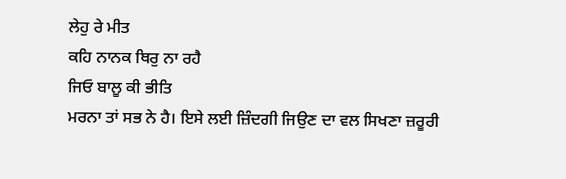ਲੇਹੁ ਰੇ ਮੀਤ
ਕਹਿ ਨਾਨਕ ਥਿਰੁ ਨਾ ਰਹੈ
ਜਿਓ ਬਾਲੂ ਕੀ ਭੀਤਿ
ਮਰਨਾ ਤਾਂ ਸਭ ਨੇ ਹੈ। ਇਸੇ ਲਈ ਜ਼ਿੰਦਗੀ ਜਿਉਣ ਦਾ ਵਲ ਸਿਖਣਾ ਜ਼ਰੂਰੀ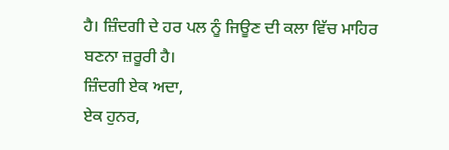ਹੈ। ਜ਼ਿੰਦਗੀ ਦੇ ਹਰ ਪਲ ਨੂੰ ਜਿਊਣ ਦੀ ਕਲਾ ਵਿੱਚ ਮਾਹਿਰ ਬਣਨਾ ਜ਼ਰੂਰੀ ਹੈ।
ਜ਼ਿੰਦਗੀ ਏਕ ਅਦਾ,
ਏਕ ਹੁਨਰ,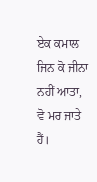ਏਕ ਕਮਾਲ
ਜਿਨ ਕੋ ਜੀਨਾ ਨਹੀਂ ਆਤਾ,
ਵੋ ਮਰ ਜਾਤੇ ਹੈਂ।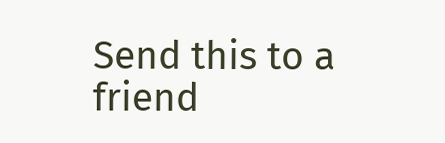Send this to a friend